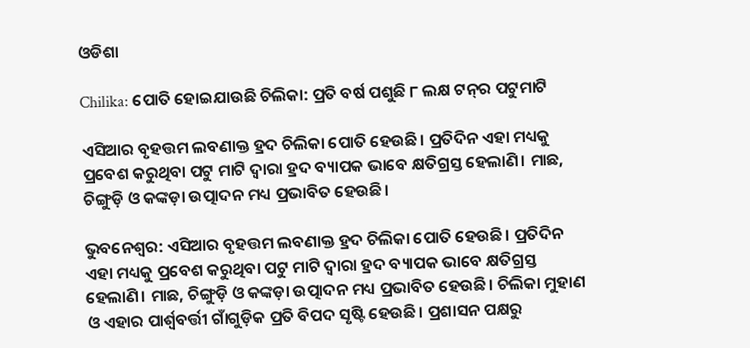ଓଡିଶା

Chilika: ପୋତି ହୋଇଯାଉଛି ଚିଲିକା: ପ୍ରତି ବର୍ଷ ପଶୁଛି ୮ ଲକ୍ଷ ଟନ୍‌ର ପଟୁମାଟି

ଏସିଆର ବୃହତ୍ତମ ଲବଣାକ୍ତ ହ୍ରଦ ଚିଲିକା ପୋତି ହେଉଛି। ପ୍ରତିଦିନ ଏହା ମଧ୍ୟକୁ ପ୍ରବେଶ କରୁଥିବା ପଟୁ ମାଟି ଦ୍ବାରା ହ୍ରଦ ବ୍ୟାପକ ଭାବେ କ୍ଷତିଗ୍ରସ୍ତ ହେଲାଣି। ମାଛ, ଚିଙ୍ଗୁଡ଼ି ଓ କଙ୍କଡ଼ା ଉତ୍ପାଦନ ମଧ୍ୟ ପ୍ରଭାବିତ ହେଉଛି।

ଭୁବନେଶ୍ବର: ଏସିଆର ବୃହତ୍ତମ ଲବଣାକ୍ତ ହ୍ରଦ ଚିଲିକା ପୋତି ହେଉଛି। ପ୍ରତିଦିନ ଏହା ମଧ୍ୟକୁ ପ୍ରବେଶ କରୁଥିବା ପଟୁ ମାଟି ଦ୍ବାରା ହ୍ରଦ ବ୍ୟାପକ ଭାବେ କ୍ଷତିଗ୍ରସ୍ତ ହେଲାଣି। ମାଛ, ଚିଙ୍ଗୁଡ଼ି ଓ କଙ୍କଡ଼ା ଉତ୍ପାଦନ ମଧ୍ୟ ପ୍ରଭାବିତ ହେଉଛି। ଚିଲିକା ମୁହାଣ ଓ ଏହାର ପାର୍ଶ୍ବବର୍ତ୍ତୀ ଗାଁଗୁଡ଼ିକ ପ୍ରତି ବିପଦ ସୃଷ୍ଟି ହେଉଛି। ପ୍ରଶାସନ ପକ୍ଷରୁ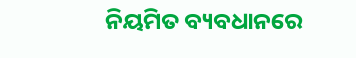ନିୟମିତ ବ୍ୟବଧାନରେ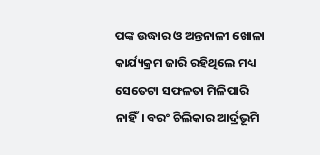ପଙ୍କ ଉଦ୍ଧାର ଓ ଅନ୍ତନାଳୀ ଖୋଳା କାର୍ଯ୍ୟକ୍ରମ ଜାରି ରହିଥିଲେ ମଧ୍ୟ ସେତେଟା ସଫଳତା ମିଳିପାରି ନାହିଁ। ବରଂ ଚିଲିକାର ଆର୍ଦ୍ରଭୂମି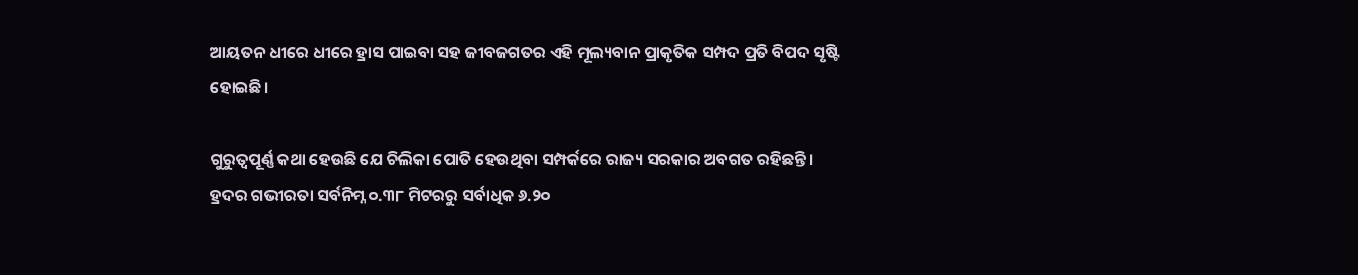ଆୟତନ ଧୀରେ ଧୀରେ ହ୍ରାସ ପାଇବା ସହ ଜୀବଜଗତର ଏହି ମୂଲ୍ୟବାନ ପ୍ରାକୃତିକ ସମ୍ପଦ ପ୍ରତି ବିପଦ ସୃଷ୍ଟି ହୋଇଛି।

ଗୁରୁତ୍ବପୂର୍ଣ୍ଣ କଥା ହେଉଛି ଯେ ଚିଲିକା ପୋତି ହେଉଥିବା ସମ୍ପର୍କରେ ରାଜ୍ୟ ସରକାର ଅବଗତ ରହିଛନ୍ତି। ହ୍ରଦର ଗଭୀରତା ସର୍ବନିମ୍ନ ୦.୩୮ ମିଟରରୁ ସର୍ବାଧିକ ୬.୨୦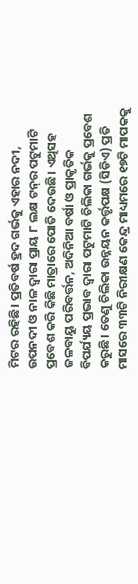ମିଟର ରହିଛି। ପ୍ରତିବର୍ଷ ହ୍ରଦ ଗର୍ଭକୁ ଏହାର ନଦୀ, ଉପନଦୀ ଓ ନାଳ ଦ୍ବାରା ପ୍ରାୟ ୮ ଲକ୍ଷ ଟନ୍‌ର ପଟୁମାଟି ପ୍ରବେଶ କରି କିଛି ମାତ୍ରାରେ ପୋତି ଦେଉଛି। ଏଥିସହ ଜଳବାୟୁ ପରିବର୍ତ୍ତନ, ଅଦିନିଆ ବର୍ଷା ଓ ପ୍ରାକୃତିକ ବିପର୍ଯ୍ୟୟ ପ୍ରଭାବ ଦ୍ବାରା ପଟୁମାଟି ଚିଲିକା ଗର୍ଭକୁ ପ୍ରବେଶ କରୁଛି। ତେଣୁ ଚିଲିକା ଉନ୍ନୟନ କର୍ତ୍ତୃପକ୍ଷ (ସିଡିଏ) ପ୍ରତି ମାସରେ ୩୩ଟି ନିରୀକ୍ଷଣ କେନ୍ଦ୍ର ମାଧ୍ୟମରେ ୧୭ଟି ମାପକକୁ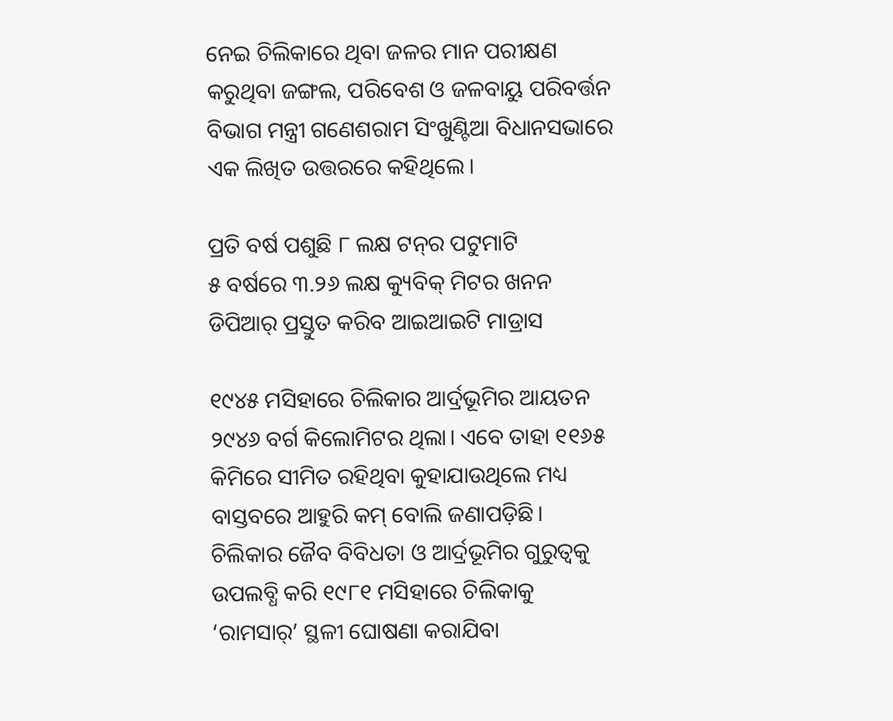ନେଇ ଚିଲିକାରେ ଥିବା ଜଳର ମାନ ପରୀକ୍ଷଣ କରୁଥିବା ଜଙ୍ଗଲ, ପରିବେଶ ଓ ଜଳବାୟୁ ପରିବର୍ତ୍ତନ ବିଭାଗ ମନ୍ତ୍ରୀ ଗଣେଶରାମ ସିଂଖୁଣ୍ଟିଆ ବିଧାନସଭାରେ ଏକ ଲିଖିତ ଉତ୍ତରରେ କହିଥିଲେ।

ପ୍ରତି ବର୍ଷ ପଶୁଛି ୮ ଲକ୍ଷ ଟନ୍‌ର ପଟୁମାଟି
୫ ବର୍ଷରେ ୩.୨୬ ଲକ୍ଷ କ୍ୟୁବିକ୍‌ ମିଟର ଖନନ
ଡିପିଆର୍‌ ପ୍ରସ୍ତୁତ କରିବ ଆଇଆଇଟି ମାଡ୍ରାସ

୧୯୪୫ ମସିହାରେ ଚିଲିକାର ଆର୍ଦ୍ରଭୂମିର ଆୟତନ ୨୯୪୬ ବର୍ଗ କିଲୋମିଟର ଥିଲା। ଏବେ ତାହା ୧୧୬୫ କିମିରେ ସୀମିତ ରହିଥିବା କୁହାଯାଉଥିଲେ ମଧ୍ୟ ବାସ୍ତବରେ ଆହୁରି କମ୍‌ ବୋଲି ଜଣାପଡ଼ିଛି। ଚିଲିକାର ଜୈବ ବିବିଧତା ଓ ଆର୍ଦ୍ରଭୂମିର ଗୁରୁତ୍ବକୁ ଉପଲବ୍ଧି କରି ୧୯୮୧ ମସିହାରେ ଚିଲିକାକୁ ‘ରାମସାର୍‌’ ସ୍ଥଳୀ ଘୋଷଣା କରାଯିବା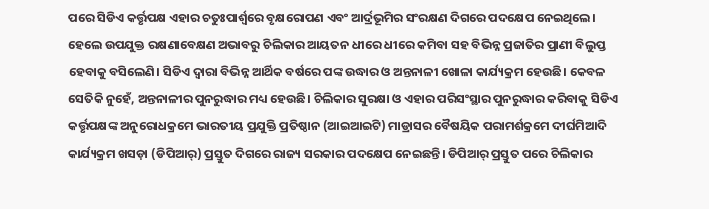ପରେ ସିଡିଏ କର୍ତ୍ତୃପକ୍ଷ ଏହାର ଚତୁଃପାର୍ଶ୍ବରେ ବୃକ୍ଷରୋପଣ ଏବଂ ଆର୍ଦ୍ରଭୂମିର ସଂରକ୍ଷଣ ଦିଗରେ ପଦକ୍ଷେପ ନେଇଥିଲେ। ହେଲେ ଉପଯୁକ୍ତ ରକ୍ଷଣାବେକ୍ଷଣ ଅଭାବରୁ ଚିଲିକାର ଆୟତନ ଧୀରେ ଧୀରେ କମିବା ସହ ବିଭିନ୍ନ ପ୍ରଜାତିର ପ୍ରାଣୀ ବିଲୁପ୍ତ ହେବାକୁ ବସିଲେଣି। ସିଡିଏ ଦ୍ବାରା ବିଭିନ୍ନ ଆର୍ଥିକ ବର୍ଷରେ ପଙ୍କ ଉଦ୍ଧାର ଓ ଅନ୍ତନାଳୀ ଖୋଳା କାର୍ଯ୍ୟକ୍ରମ ହେଉଛି। କେବଳ ସେତିକି ନୁହେଁ, ଅନ୍ତନାଳୀର ପୁନରୁଦ୍ଧାର ମଧ୍ୟ ହେଉଛି। ଚିଲିକାର ସୁରକ୍ଷା ଓ ଏହାର ପରିସଂସ୍ଥାର ପୁନରୁଦ୍ଧାର କରିବାକୁ ସିଡିଏ କର୍ତ୍ତୃପକ୍ଷଙ୍କ ଅନୁରୋଧକ୍ରମେ ଭାରତୀୟ ପ୍ରଯୁକ୍ତି ପ୍ରତିଷ୍ଠାନ (ଆଇଆଇଟି) ମାଡ୍ରାସର ବୈଷୟିକ ପରାମର୍ଶକ୍ରମେ ଦୀର୍ଘମିଆଦି କାର୍ଯ୍ୟକ୍ରମ ଖସଡ଼ା (ଡିପିଆର୍‌) ପ୍ରସ୍ତୁତ ଦିଗରେ ରାଜ୍ୟ ସରକାର ପଦକ୍ଷେପ ନେଇଛନ୍ତି। ଡିପିଆର୍‌ ପ୍ରସ୍ତୁତ ପରେ ଚିଲିକାର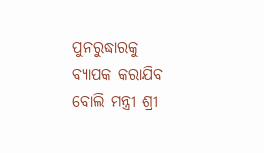ପୁନରୁଦ୍ଧାରକୁ ବ୍ୟାପକ କରାଯିବ ବୋଲି ମନ୍ତ୍ରୀ ଶ୍ରୀ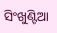ସିଂଖୁଣ୍ଟିଆ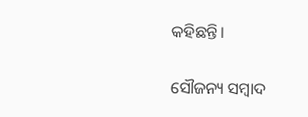କହିଛନ୍ତି।

ସୌଜନ୍ୟ ସମ୍ବାଦ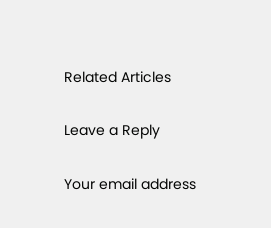Related Articles

Leave a Reply

Your email address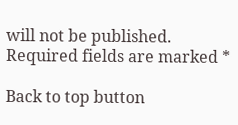will not be published. Required fields are marked *

Back to top button